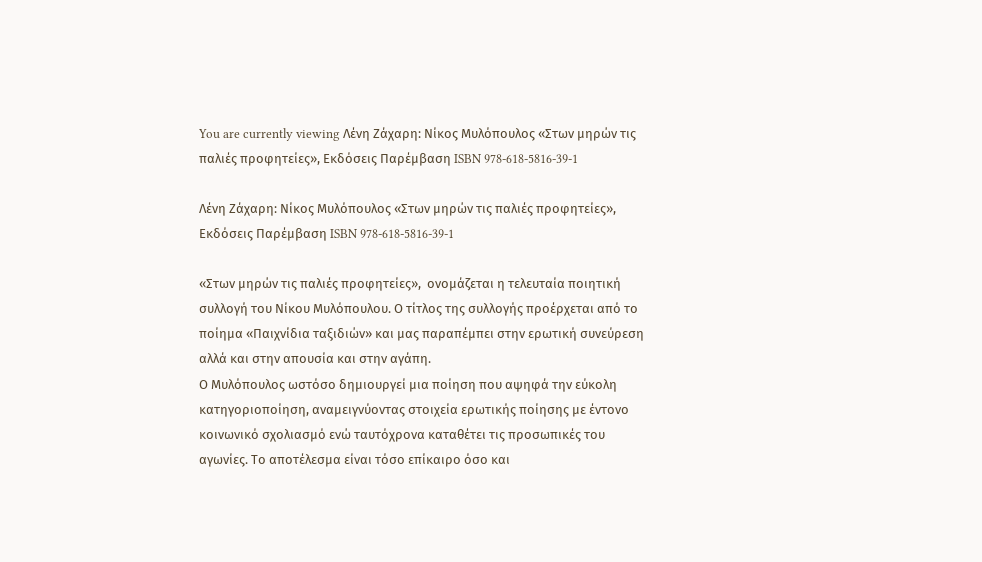You are currently viewing Λένη Ζάχαρη: Νίκος Μυλόπουλος «Στων μηρών τις παλιές προφητείες», Εκδόσεις Παρέμβαση ISBN 978-618-5816-39-1

Λένη Ζάχαρη: Νίκος Μυλόπουλος «Στων μηρών τις παλιές προφητείες», Εκδόσεις Παρέμβαση ISBN 978-618-5816-39-1

«Στων μηρών τις παλιές προφητείες»,  ονομάζεται η τελευταία ποιητική συλλογή του Νίκου Μυλόπουλου. Ο τίτλος της συλλογής προέρχεται από το ποίημα «Παιχνίδια ταξιδιών» και μας παραπέμπει στην ερωτική συνεύρεση αλλά και στην απουσία και στην αγάπη.
Ο Μυλόπουλος ωστόσο δημιουργεί μια ποίηση που αψηφά την εύκολη κατηγοριοποίηση, αναμειγνύοντας στοιχεία ερωτικής ποίησης με έντονο κοινωνικό σχολιασμό ενώ ταυτόχρονα καταθέτει τις προσωπικές του αγωνίες. Το αποτέλεσμα είναι τόσο επίκαιρο όσο και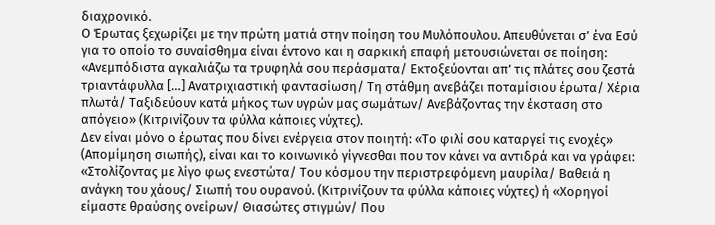διαχρονικό.
Ο Έρωτας ξεχωρίζει με την πρώτη ματιά στην ποίηση του Μυλόπουλου. Απευθύνεται σ’ ένα Εσύ για το οποίο το συναίσθημα είναι έντονο και η σαρκική επαφή μετουσιώνεται σε ποίηση: «Ανεμπόδιστα αγκαλιάζω τα τρυφηλά σου περάσματα/ Εκτοξεύονται απ’ τις πλάτες σου ζεστά τριαντάφυλλα […] Ανατριχιαστική φαντασίωση/ Τη στάθμη ανεβάζει ποταμίσιου έρωτα/ Χέρια πλωτά/ Ταξιδεύουν κατά μήκος των υγρών μας σωμάτων/ Ανεβάζοντας την έκσταση στο απόγειο» (Κιτρινίζουν τα φύλλα κάποιες νύχτες).
Δεν είναι μόνο ο έρωτας που δίνει ενέργεια στον ποιητή: «Το φιλί σου καταργεί τις ενοχές» (Απομίμηση σιωπής), είναι και το κοινωνικό γίγνεσθαι που τον κάνει να αντιδρά και να γράφει: «Στολίζοντας με λίγο φως ενεστώτα/ Του κόσμου την περιστρεφόμενη μαυρίλα/ Βαθειά η ανάγκη του χάους/ Σιωπή του ουρανού. (Κιτρινίζουν τα φύλλα κάποιες νύχτες) ή «Χορηγοί είμαστε θραύσης ονείρων/ Θιασώτες στιγμών/ Που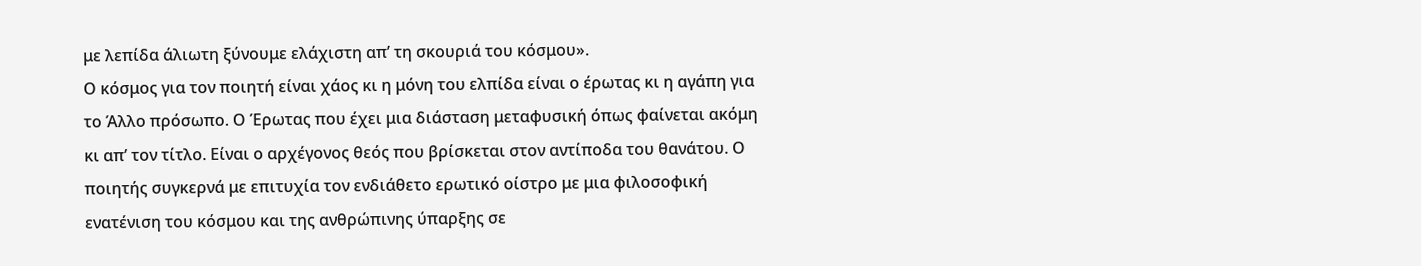με λεπίδα άλιωτη ξύνουμε ελάχιστη απ’ τη σκουριά του κόσμου».
Ο κόσμος για τον ποιητή είναι χάος κι η μόνη του ελπίδα είναι ο έρωτας κι η αγάπη για το Άλλο πρόσωπο. Ο Έρωτας που έχει μια διάσταση μεταφυσική όπως φαίνεται ακόμη κι απ’ τον τίτλο. Είναι ο αρχέγονος θεός που βρίσκεται στον αντίποδα του θανάτου. Ο ποιητής συγκερνά με επιτυχία τον ενδιάθετο ερωτικό οίστρο με μια φιλοσοφική ενατένιση του κόσμου και της ανθρώπινης ύπαρξης σε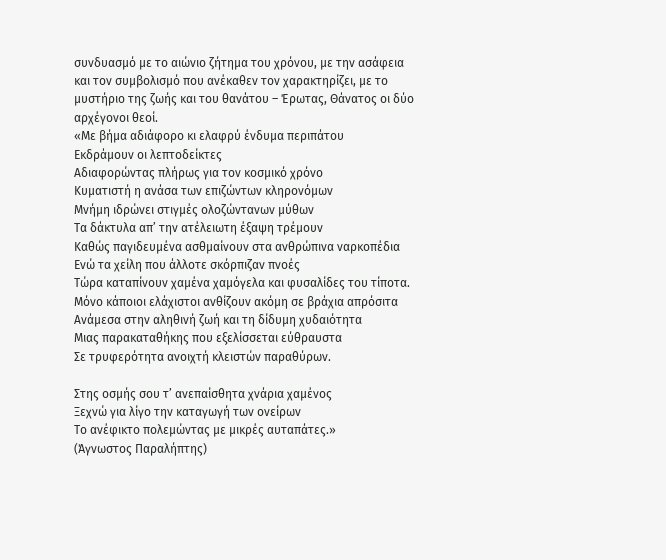συνδυασμό με το αιώνιο ζήτημα του χρόνου, με την ασάφεια και τον συμβολισμό που ανέκαθεν τον χαρακτηρίζει, με το μυστήριο της ζωής και του θανάτου – Έρωτας, Θάνατος οι δύο αρχέγονοι θεοί.
«Με βήμα αδιάφορο κι ελαφρύ ένδυμα περιπάτου
Εκδράμουν οι λεπτοδείκτες
Αδιαφορώντας πλήρως για τον κοσμικό χρόνο
Κυματιστή η ανάσα των επιζώντων κληρονόμων
Μνήμη ιδρώνει στιγμές ολοζώντανων μύθων
Τα δάκτυλα απ’ την ατέλειωτη έξαψη τρέμουν
Καθώς παγιδευμένα ασθμαίνουν στα ανθρώπινα ναρκοπέδια
Ενώ τα χείλη που άλλοτε σκόρπιζαν πνοές
Τώρα καταπίνουν χαμένα χαμόγελα και φυσαλίδες του τίποτα.
Μόνο κάποιοι ελάχιστοι ανθίζουν ακόμη σε βράχια απρόσιτα
Ανάμεσα στην αληθινή ζωή και τη δίδυμη χυδαιότητα
Μιας παρακαταθήκης που εξελίσσεται εύθραυστα
Σε τρυφερότητα ανοιχτή κλειστών παραθύρων.

Στης οσμής σου τ’ ανεπαίσθητα χνάρια χαμένος
Ξεχνώ για λίγο την καταγωγή των ονείρων
Το ανέφικτο πολεμώντας με μικρές αυταπάτες.»
(Άγνωστος Παραλήπτης)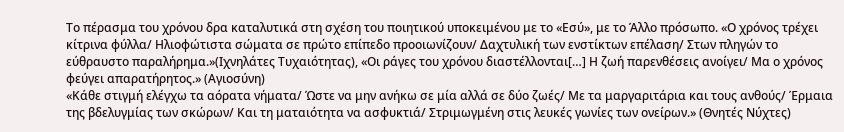Το πέρασμα του χρόνου δρα καταλυτικά στη σχέση του ποιητικού υποκειμένου με το «Εσύ», με το Άλλο πρόσωπο. «Ο χρόνος τρέχει κίτρινα φύλλα/ Ηλιοφώτιστα σώματα σε πρώτο επίπεδο προοιωνίζουν/ Δαχτυλική των ενστίκτων επέλαση/ Στων πληγών το εύθραυστο παραλήρημα.»(Ιχνηλάτες Τυχαιότητας), «Οι ράγες του χρόνου διαστέλλονται[…] Η ζωή παρενθέσεις ανοίγει/ Μα ο χρόνος φεύγει απαρατήρητος.» (Αγιοσύνη)
«Κάθε στιγμή ελέγχω τα αόρατα νήματα/ Ώστε να μην ανήκω σε μία αλλά σε δύο ζωές/ Με τα μαργαριτάρια και τους ανθούς/ Έρμαια της βδελυγμίας των σκώρων/ Και τη ματαιότητα να ασφυκτιά/ Στριμωγμένη στις λευκές γωνίες των ονείρων.» (Θνητές Νύχτες)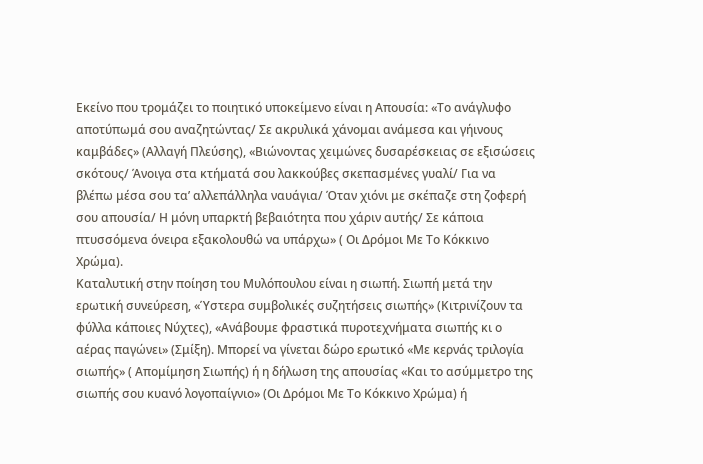Εκείνο που τρομάζει το ποιητικό υποκείμενο είναι η Απουσία: «Το ανάγλυφο αποτύπωμά σου αναζητώντας/ Σε ακρυλικά χάνομαι ανάμεσα και γήινους καμβάδες» (Αλλαγή Πλεύσης), «Βιώνοντας χειμώνες δυσαρέσκειας σε εξισώσεις σκότους/ Άνοιγα στα κτήματά σου λακκούβες σκεπασμένες γυαλί/ Για να βλέπω μέσα σου τα’ αλλεπάλληλα ναυάγια/ Όταν χιόνι με σκέπαζε στη ζοφερή σου απουσία/ Η μόνη υπαρκτή βεβαιότητα που χάριν αυτής/ Σε κάποια πτυσσόμενα όνειρα εξακολουθώ να υπάρχω» ( Οι Δρόμοι Με Το Κόκκινο Χρώμα).
Καταλυτική στην ποίηση του Μυλόπουλου είναι η σιωπή. Σιωπή μετά την ερωτική συνεύρεση, «Ύστερα συμβολικές συζητήσεις σιωπής» (Κιτρινίζουν τα φύλλα κάποιες Νύχτες), «Ανάβουμε φραστικά πυροτεχνήματα σιωπής κι ο αέρας παγώνει» (Σμίξη). Μπορεί να γίνεται δώρο ερωτικό «Με κερνάς τριλογία σιωπής» ( Απομίμηση Σιωπής) ή η δήλωση της απουσίας «Και το ασύμμετρο της σιωπής σου κυανό λογοπαίγνιο» (Οι Δρόμοι Με Το Κόκκινο Χρώμα) ή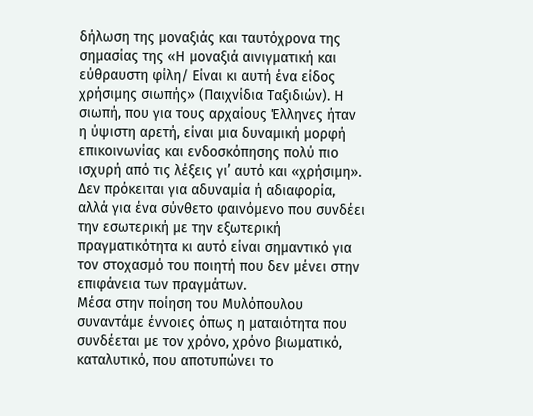δήλωση της μοναξιάς και ταυτόχρονα της σημασίας της «Η μοναξιά αινιγματική και εύθραυστη φίλη/ Είναι κι αυτή ένα είδος χρήσιμης σιωπής» (Παιχνίδια Ταξιδιών). Η σιωπή, που για τους αρχαίους Έλληνες ήταν η ύψιστη αρετή, είναι μια δυναμική μορφή επικοινωνίας και ενδοσκόπησης πολύ πιο ισχυρή από τις λέξεις γι’ αυτό και «χρήσιμη». Δεν πρόκειται για αδυναμία ή αδιαφορία, αλλά για ένα σύνθετο φαινόμενο που συνδέει την εσωτερική με την εξωτερική πραγματικότητα κι αυτό είναι σημαντικό για τον στοχασμό του ποιητή που δεν μένει στην επιφάνεια των πραγμάτων.
Μέσα στην ποίηση του Μυλόπουλου συναντάμε έννοιες όπως η ματαιότητα που συνδέεται με τον χρόνο, χρόνο βιωματικό, καταλυτικό, που αποτυπώνει το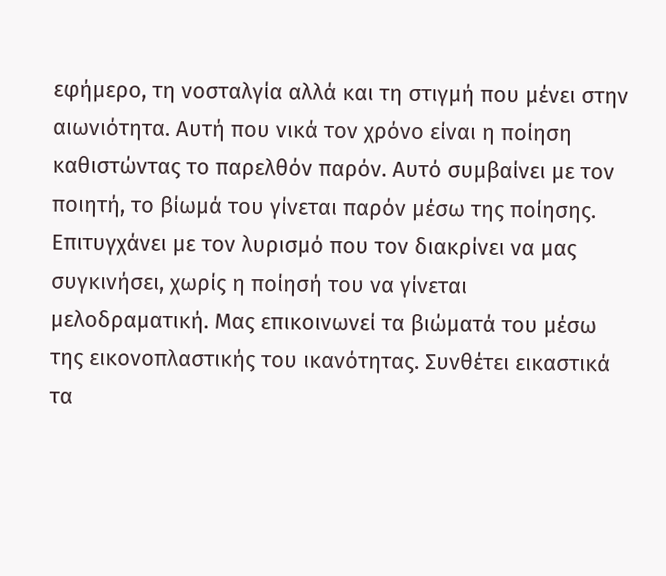εφήμερο, τη νοσταλγία αλλά και τη στιγμή που μένει στην αιωνιότητα. Αυτή που νικά τον χρόνο είναι η ποίηση καθιστώντας το παρελθόν παρόν. Αυτό συμβαίνει με τον ποιητή, το βίωμά του γίνεται παρόν μέσω της ποίησης.
Επιτυγχάνει με τον λυρισμό που τον διακρίνει να μας συγκινήσει, χωρίς η ποίησή του να γίνεται μελοδραματική. Μας επικοινωνεί τα βιώματά του μέσω της εικονοπλαστικής του ικανότητας. Συνθέτει εικαστικά τα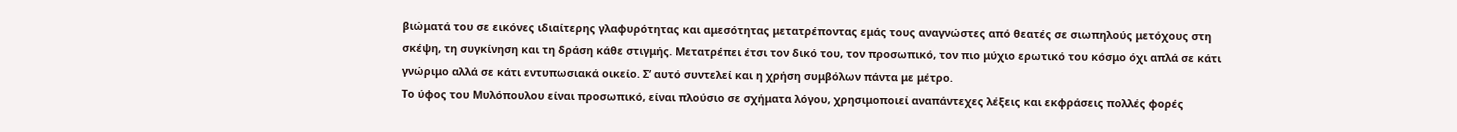βιώματά του σε εικόνες ιδιαίτερης γλαφυρότητας και αμεσότητας μετατρέποντας εμάς τους αναγνώστες από θεατές σε σιωπηλούς μετόχους στη σκέψη, τη συγκίνηση και τη δράση κάθε στιγμής. Μετατρέπει έτσι τον δικό του, τον προσωπικό, τον πιο μύχιο ερωτικό του κόσμο όχι απλά σε κάτι γνώριμο αλλά σε κάτι εντυπωσιακά οικείο. Σ’ αυτό συντελεί και η χρήση συμβόλων πάντα με μέτρο.
Το ύφος του Μυλόπουλου είναι προσωπικό, είναι πλούσιο σε σχήματα λόγου, χρησιμοποιεί αναπάντεχες λέξεις και εκφράσεις πολλές φορές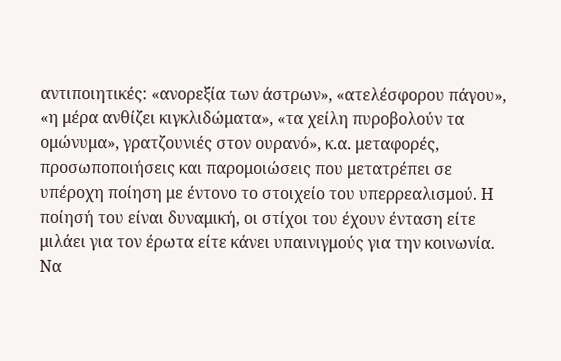αντιποιητικές: «ανορεξία των άστρων», «ατελέσφορου πάγου», «η μέρα ανθίζει κιγκλιδώματα», «τα χείλη πυροβολούν τα ομώνυμα», γρατζουνιές στον ουρανό», κ.α. μεταφορές, προσωποποιήσεις και παρομοιώσεις που μετατρέπει σε υπέροχη ποίηση με έντονο το στοιχείο του υπερρεαλισμού. Η ποίησή του είναι δυναμική, οι στίχοι του έχουν ένταση είτε μιλάει για τον έρωτα είτε κάνει υπαινιγμούς για την κοινωνία. Να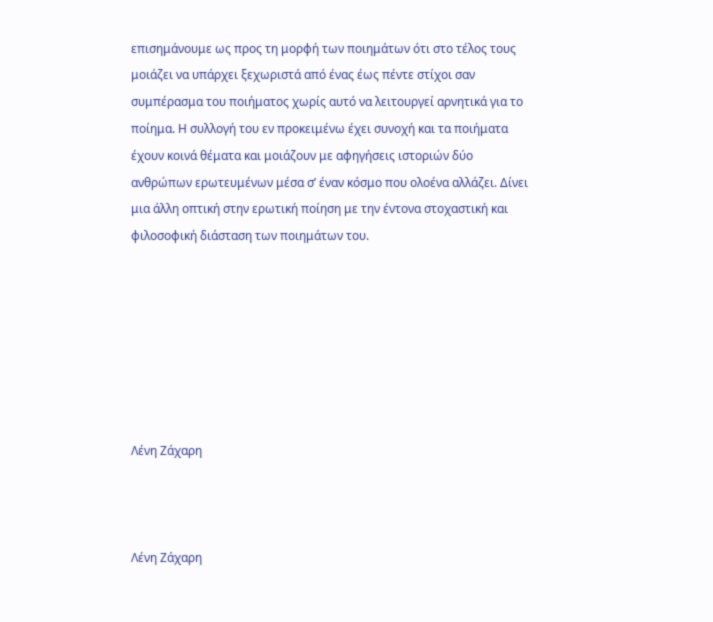επισημάνουμε ως προς τη μορφή των ποιημάτων ότι στο τέλος τους μοιάζει να υπάρχει ξεχωριστά από ένας έως πέντε στίχοι σαν συμπέρασμα του ποιήματος χωρίς αυτό να λειτουργεί αρνητικά για το ποίημα. Η συλλογή του εν προκειμένω έχει συνοχή και τα ποιήματα έχουν κοινά θέματα και μοιάζουν με αφηγήσεις ιστοριών δύο ανθρώπων ερωτευμένων μέσα σ’ έναν κόσμο που ολοένα αλλάζει. Δίνει μια άλλη οπτική στην ερωτική ποίηση με την έντονα στοχαστική και φιλοσοφική διάσταση των ποιημάτων του.







Λένη Ζάχαρη



Λένη Ζάχαρη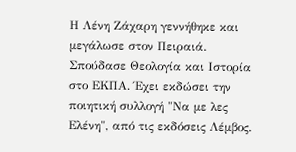Η Λένη Ζάχαρη γεννήθηκε και μεγάλωσε στον Πειραιά. Σπούδασε Θεολογία και Ιστορία στο ΕΚΠΑ. Έχει εκδώσει την ποιητική συλλογή "Να με λες Ελένη", από τις εκδόσεις Λέμβος.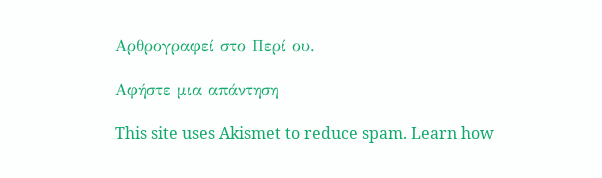Αρθρογραφεί στο Περί ου.

Αφήστε μια απάντηση

This site uses Akismet to reduce spam. Learn how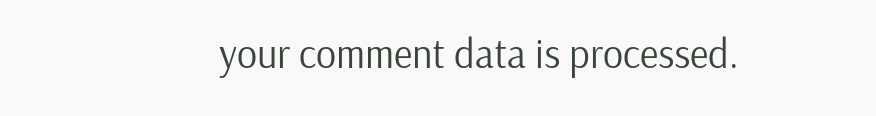your comment data is processed.